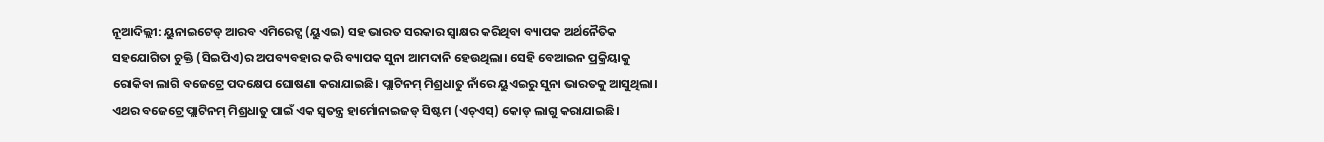ନୂଆଦିଲ୍ଲୀ: ୟୁନାଇଟେଡ୍ ଆରବ ଏମିରେଟ୍ସ (ୟୁଏଇ) ସହ ଭାରତ ସରକାର ସ୍ବାକ୍ଷର କରିଥିବା ବ୍ୟାପକ ଅର୍ଥନୈତିକ ସହଯୋଗିତା ଚୁକ୍ତି (ସିଇପିଏ)ର ଅପବ୍ୟବହାର କରି ବ୍ୟାପକ ସୁନା ଆମଦାନି ହେଉଥିଲା। ସେହି ବେଆଇନ ପ୍ରକ୍ରିୟାକୁ ରୋକିବା ଲାଗି ବଜେଟ୍ରେ ପଦକ୍ଷେପ ଘୋଷଣା କରାଯାଇଛି। ପ୍ଲାଟିନମ୍ ମିଶ୍ରଧାତୁ ନାଁରେ ୟୁଏଇରୁ ସୁନା ଭାରତକୁ ଆସୁଥିଲା। ଏଥର ବଜେଟ୍ରେ ପ୍ଲାଟିନମ୍ ମିଶ୍ରଧାତୁ ପାଇଁ ଏକ ସ୍ବତନ୍ତ୍ର ହାର୍ମୋନାଇଜଡ୍ ସିଷ୍ଟମ (ଏଚ୍ଏସ୍) କୋଡ୍ ଲାଗୁ କରାଯାଇଛି।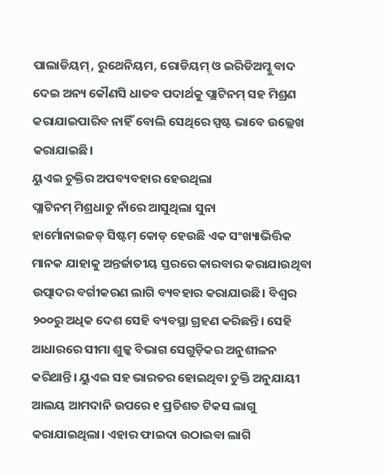ପାଲାଡିୟମ୍, ରୁଥେନିୟମ, ରୋଡିୟମ୍ ଓ ଇରିଡିଅମ୍କୁ ବାଦ ଦେଇ ଅନ୍ୟ କୌଣସି ଧାତବ ପଦାର୍ଥକୁ ପ୍ଲାଟିନମ୍ ସହ ମିଶ୍ରଣ କରାଯାଇପାରିବ ନାହିଁ ବୋଲି ସେଥିରେ ସ୍ପଷ୍ଟ ଭାବେ ଉଲ୍ଲେଖ କରାଯାଇଛି।
ୟୁଏଇ ଚୁକ୍ତିର ଅପବ୍ୟବହାର ହେଉଥିଲା
ପ୍ଲାଟିନମ୍ ମିଶ୍ରଧାତୁ ନାଁରେ ଆସୁଥିଲା ସୁନା
ହାର୍ମୋନାଇଜଡ୍ ସିଷ୍ଟମ୍ କୋଡ୍ ହେଉଛି ଏକ ସଂଖ୍ୟାଭିତ୍ତିକ ମାନକ ଯାହାକୁ ଅନ୍ତର୍ଜାତୀୟ ସ୍ତରରେ କାରବାର କରାଯାଉଥିବା ଉତ୍ପାଦର ବର୍ଗୀକରଣ ଲାଗି ବ୍ୟବହାର କରାଯାଉଛି। ବିଶ୍ବର ୨୦୦ରୁ ଅଧିକ ଦେଶ ସେହି ବ୍ୟବସ୍ଥା ଗ୍ରହଣ କରିଛନ୍ତି। ସେହି ଆଧାରରେ ସୀମା ଶୁଳ୍କ ବିଭାଗ ସେଗୁଡ଼ିକର ଅନୁଶୀଳନ କରିଥାନ୍ତି। ୟୁଏଇ ସହ ଭାରତର ହୋଇଥିବା ଚୁକ୍ତି ଅନୁଯାୟୀ ଆଲୟ ଆମଦାନି ଉପରେ ୧ ପ୍ରତିଶତ ଟିକସ ଲାଗୁ କରାଯାଇଥିଲା। ଏହାର ଫାଇଦା ଉଠାଇବା ଲାଗି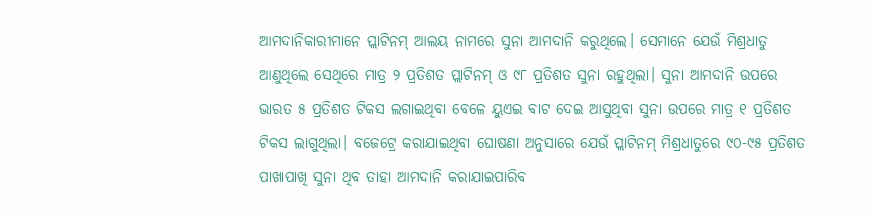ଆମଦାନିକାରୀମାନେ ପ୍ଲାଟିନମ୍ ଆଲୟ ନାମରେ ସୁନା ଆମଦାନି କରୁଥିଲେ। ସେମାନେ ଯେଉଁ ମିଶ୍ରଧାତୁ ଆଣୁଥିଲେ ସେଥିରେ ମାତ୍ର ୨ ପ୍ରତିଶତ ପ୍ଲାଟିନମ୍ ଓ ୯୮ ପ୍ରତିଶତ ସୁନା ରହୁଥିଲା। ସୁନା ଆମଦାନି ଉପରେ ଭାରତ ୫ ପ୍ରତିଶତ ଟିକସ ଲଗାଇଥିବା ବେଳେ ୟୁଏଇ ବାଟ ଦେଇ ଆସୁଥିବା ସୁନା ଉପରେ ମାତ୍ର ୧ ପ୍ରତିଶତ ଟିକସ ଲାଗୁଥିଲା। ବଜେଟ୍ରେ କରାଯାଇଥିବା ଘୋଷଣା ଅନୁସାରେ ଯେଉଁ ପ୍ଲାଟିନମ୍ ମିଶ୍ରଧାତୁରେ ୯୦-୯୫ ପ୍ରତିଶତ ପାଖାପାଖି ସୁନା ଥିବ ତାହା ଆମଦାନି କରାଯାଇପାରିବ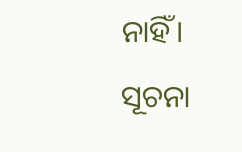ନାହିଁ।
ସୂଚନା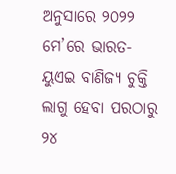ଅନୁସାରେ ୨୦୨୨ ମେ’ରେ ଭାରତ-ୟୁଏଇ ବାଣିଜ୍ୟ ଚୁକ୍ତି ଲାଗୁ ହେବା ପରଠାରୁ ୨୪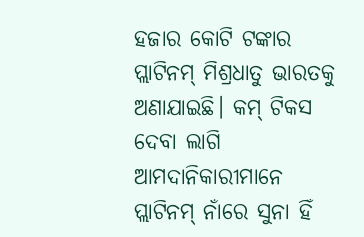ହଜାର କୋଟି ଟଙ୍କାର ପ୍ଲାଟିନମ୍ ମିଶ୍ରଧାତୁ ଭାରତକୁ ଅଣାଯାଇଛି। କମ୍ ଟିକସ ଦେବା ଲାଗି ଆମଦାନିକାରୀମାନେ ପ୍ଲାଟିନମ୍ ନାଁରେ ସୁନା ହିଁ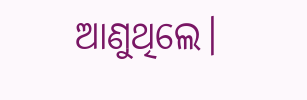ଆଣୁଥିଲେ।